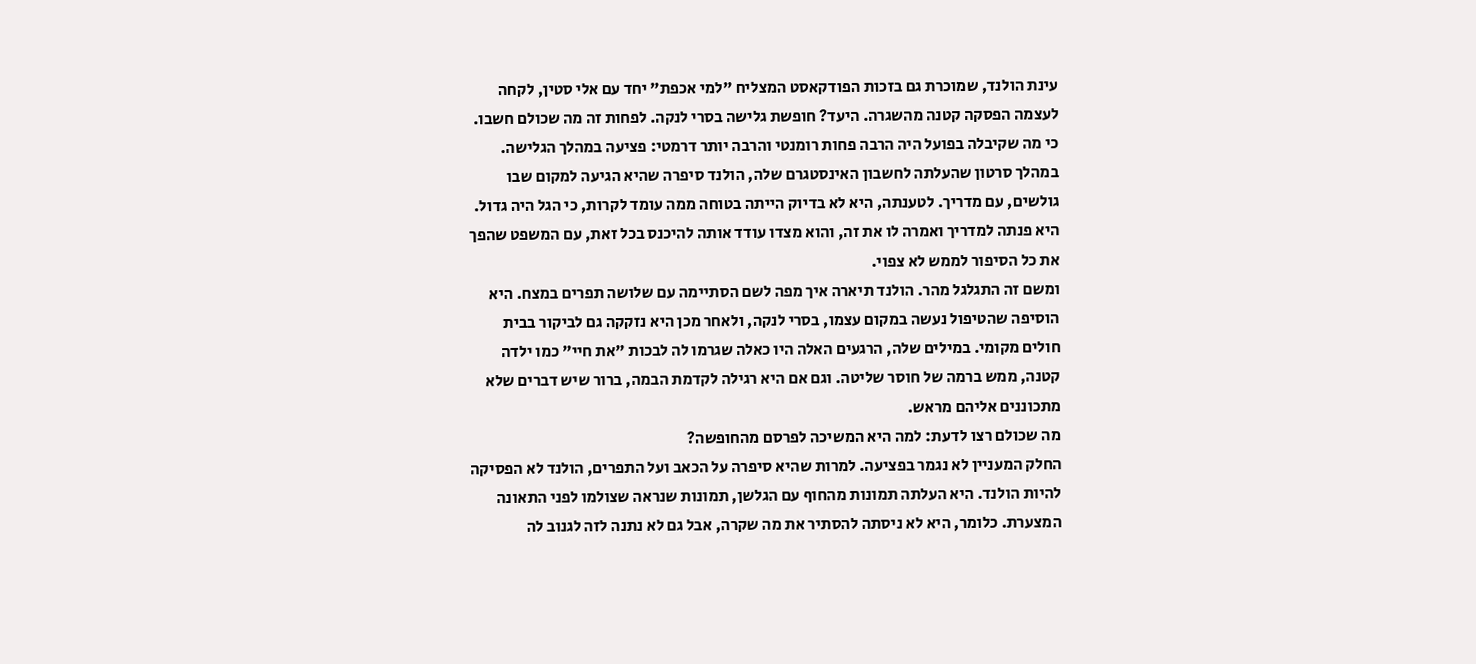עינת הולנד, שמוכרת גם בזכות הפודקאסט המצליח "למי אכפת" יחד עם אלי סטין, לקחה לעצמה הפסקה קטנה מהשגרה. היעד? חופשת גלישה בסרי לנקה. לפחות זה מה שכולם חשבו. כי מה שקיבלה בפועל היה הרבה פחות רומנטי והרבה יותר דרמטי: פציעה במהלך הגלישה.
במהלך סרטון שהעלתה לחשבון האינסטגרם שלה, הולנד סיפרה שהיא הגיעה למקום שבו גולשים, עם מדריך. לטענתה, היא לא בדיוק הייתה בטוחה ממה עומד לקרות, כי הגל היה גדול. היא פנתה למדריך ואמרה לו את זה, והוא מצדו עודד אותה להיכנס בכל זאת, עם המשפט שהפך את כל הסיפור לממש לא צפוי.
ומשם זה התגלגל מהר. הולנד תיארה איך מפה לשם הסתיימה עם שלושה תפרים במצח. היא הוסיפה שהטיפול נעשה במקום עצמו, בסרי לנקה, ולאחר מכן היא נזקקה גם לביקור בבית חולים מקומי. במילים שלה, הרגעים האלה היו כאלה שגרמו לה לבכות "את חיי" כמו ילדה קטנה, ממש ברמה של חוסר שליטה. וגם אם היא רגילה לקדמת הבמה, ברור שיש דברים שלא מתכוננים אליהם מראש.
מה שכולם רצו לדעת: למה היא המשיכה לפרסם מהחופשה?
החלק המעניין לא נגמר בפציעה. למרות שהיא סיפרה על הכאב ועל התפרים, הולנד לא הפסיקה להיות הולנד. היא העלתה תמונות מהחוף עם הגלשן, תמונות שנראה שצולמו לפני התאונה המצערת. כלומר, היא לא ניסתה להסתיר את מה שקרה, אבל גם לא נתנה לזה לגנוב לה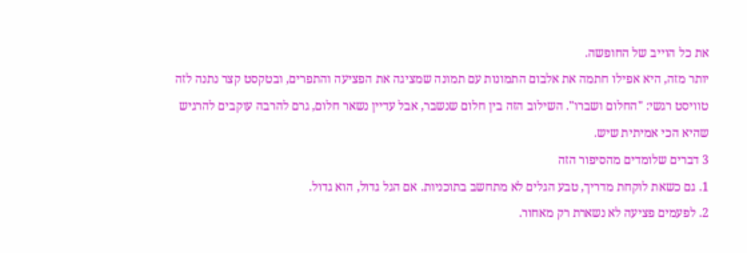את כל הוייב של החופשה.
יותר מזה, היא אפילו חתמה את אלבום התמונות עם תמונה שמציגה את הפציעה והתפרים, ובטקסט קצר נתנה לזה טוויסט רגשי: "החלום ושברו". השילוב הזה בין חלום שנשבר, אבל עדיין נשאר חלום, גרם להרבה עוקבים להרגיש שהיא הכי אמיתית שיש.
3 דברים שלומדים מהסיפור הזה
1. גם כשאת לוקחת מדריך, טבע הגלים לא מתחשב בתוכניות. אם הגל גדול, הוא גדול.
2. לפעמים פציעה לא נשארת רק מאחור.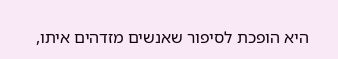היא הופכת לסיפור שאנשים מזדהים איתו,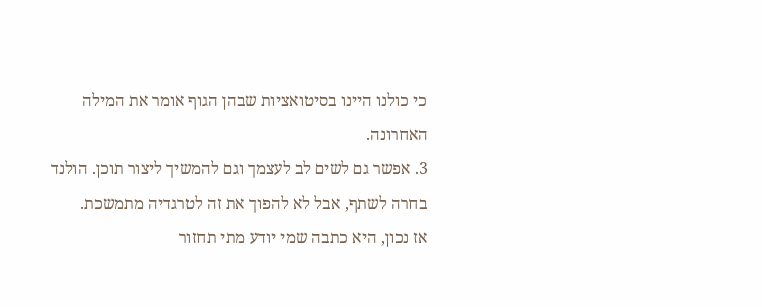כי כולנו היינו בסיטואציות שבהן הגוף אומר את המילה האחרונה.
3. אפשר גם לשים לב לעצמך וגם להמשיך ליצור תוכן. הולנד בחרה לשתף, אבל לא להפוך את זה לטרגדיה מתמשכת.
אז נכון, היא כתבה שמי יודע מתי תחזור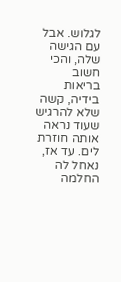לגלוש. אבל עם הגישה שלה, והכי חשוב בריאות בידיה, קשה שלא להרגיש שעוד נראה אותה חוזרת לים. עד אז, נאחל לה החלמה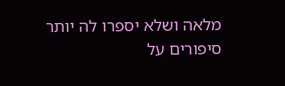מלאה ושלא יספרו לה יותר סיפורים על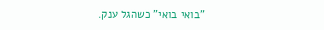"בואי בואי" כשהגל ענק.